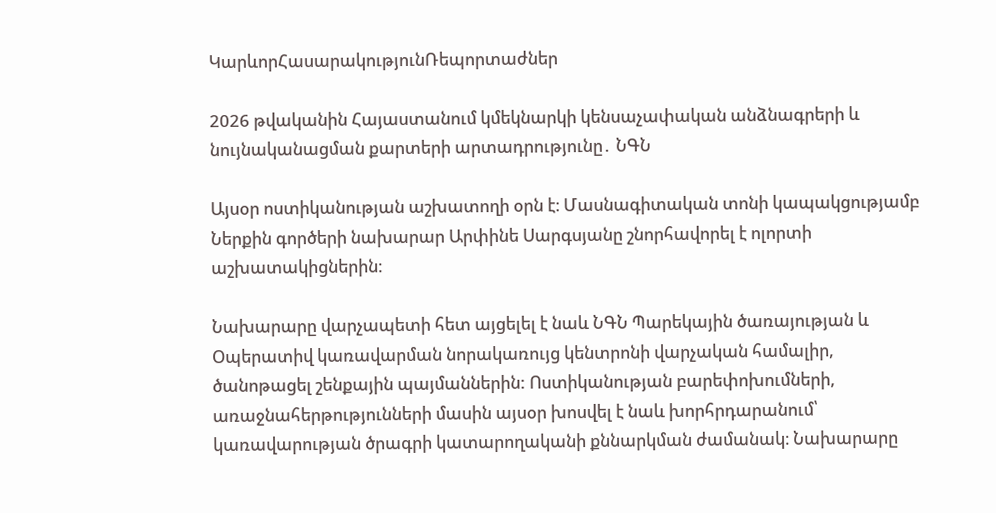ԿարևորՀասարակությունՌեպորտաժներ

2026 թվականին Հայաստանում կմեկնարկի կենսաչափական անձնագրերի և նույնականացման քարտերի արտադրությունը․ ՆԳՆ

Այսօր ոստիկանության աշխատողի օրն է։ Մասնագիտական տոնի կապակցությամբ Ներքին գործերի նախարար Արփինե Սարգսյանը շնորհավորել է ոլորտի աշխատակիցներին։

Նախարարը վարչապետի հետ այցելել է նաև ՆԳՆ Պարեկային ծառայության և Օպերատիվ կառավարման նորակառույց կենտրոնի վարչական համալիր,  ծանոթացել շենքային պայմաններին: Ոստիկանության բարեփոխումների, առաջնահերթությունների մասին այսօր խոսվել է նաև խորհրդարանում՝  կառավարության ծրագրի կատարողականի քննարկման ժամանակ։ Նախարարը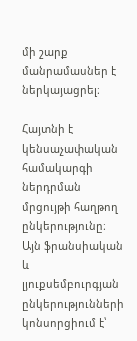մի շարք մանրամասներ է ներկայացրել։

Հայտնի է կենսաչափական համակարգի ներդրման մրցույթի հաղթող ընկերությունը։ Այն ֆրանսիական և լյուքսեմբուրգյան ընկերությունների կոնսորցիում է՝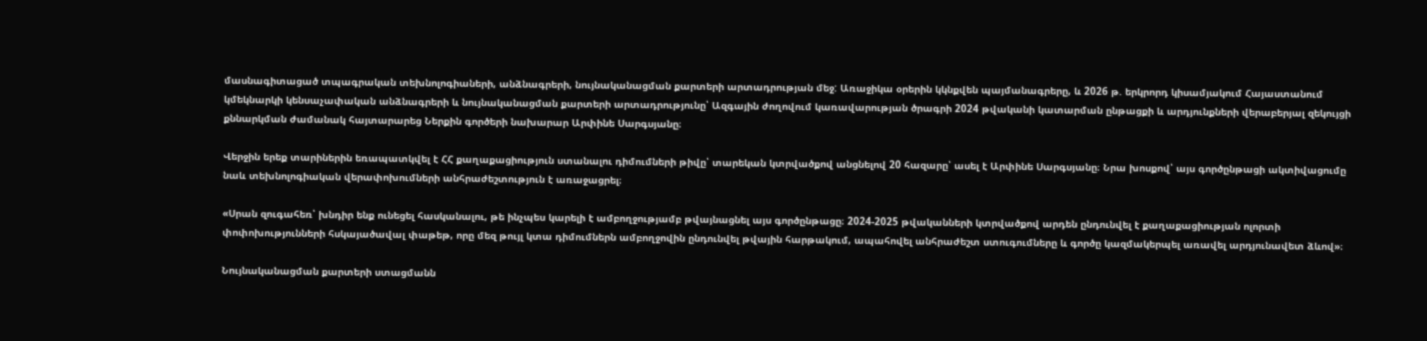մասնագիտացած տպագրական տեխնոլոգիաների, անձնագրերի, նույնականացման քարտերի արտադրության մեջ: Առաջիկա օրերին կկնքվեն պայմանագրերը, և 2026 թ. երկրորդ կիսամյակում Հայաստանում կմեկնարկի կենսաչափական անձնագրերի և նույնականացման քարտերի արտադրությունը՝ Ազգային ժողովում կառավարության ծրագրի 2024 թվականի կատարման ընթացքի և արդյունքների վերաբերյալ զեկույցի քննարկման ժամանակ հայտարարեց Ներքին գործերի նախարար Արփինե Սարգսյանը։

Վերջին երեք տարիներին եռապատկվել է ՀՀ քաղաքացիություն ստանալու դիմումների թիվը՝ տարեկան կտրվածքով անցնելով 20 հազարը՝ ասել է Արփինե Սարգսյանը։ Նրա խոսքով՝ այս գործընթացի ակտիվացումը նաև տեխնոլոգիական վերափոխումների անհրաժեշտություն է առաջացրել։

«Սրան զուգահեռ՝ խնդիր ենք ունեցել հասկանալու, թե ինչպես կարելի է ամբողջությամբ թվայնացնել այս գործընթացը։ 2024-2025 թվականների կտրվածքով արդեն ընդունվել է քաղաքացիության ոլորտի փոփոխությունների հսկայածավալ փաթեթ, որը մեզ թույլ կտա դիմումներն ամբողջովին ընդունվել թվային հարթակում, ապահովել անհրաժեշտ ստուգումները և գործը կազմակերպել առավել արդյունավետ ձևով»։

Նույնականացման քարտերի ստացմանն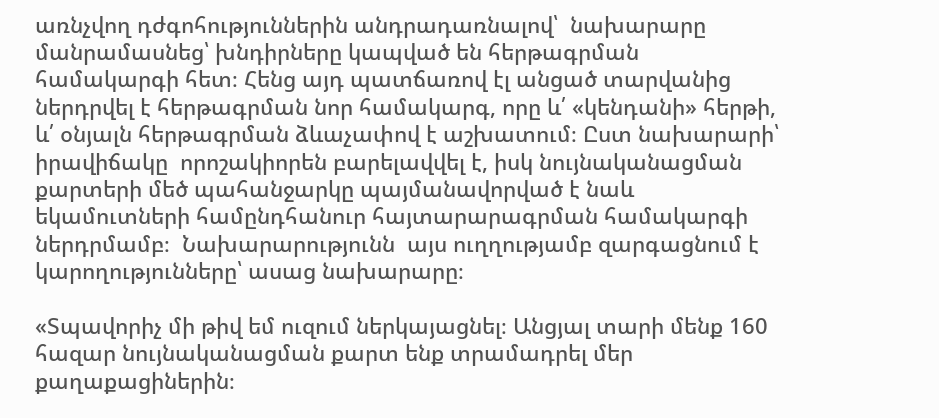առնչվող դժգոհություններին անդրադառնալով՝  նախարարը մանրամասնեց՝ խնդիրները կապված են հերթագրման համակարգի հետ։ Հենց այդ պատճառով էլ անցած տարվանից ներդրվել է հերթագրման նոր համակարգ, որը և՛ «կենդանի» հերթի, և՛ օնյալն հերթագրման ձևաչափով է աշխատում։ Ըստ նախարարի՝ իրավիճակը  որոշակիորեն բարելավվել է, իսկ նույնականացման քարտերի մեծ պահանջարկը պայմանավորված է նաև  եկամուտների համընդհանուր հայտարարագրման համակարգի ներդրմամբ։  Նախարարությունն  այս ուղղությամբ զարգացնում է կարողությունները՝ ասաց նախարարը։

«Տպավորիչ մի թիվ եմ ուզում ներկայացնել։ Անցյալ տարի մենք 160 հազար նույնականացման քարտ ենք տրամադրել մեր քաղաքացիներին։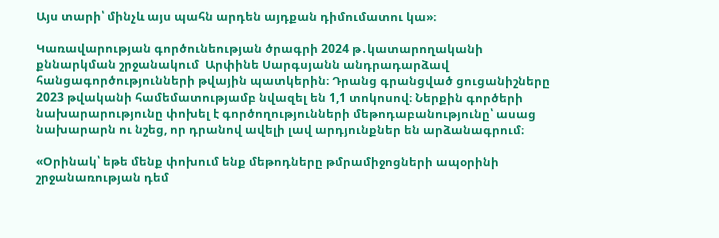Այս տարի՝ մինչև այս պահն արդեն այդքան դիմումատու կա»։

Կառավարության գործունեության ծրագրի 2024 թ․կատարողականի քննարկման շրջանակում  Արփինե Սարգսյանն անդրադարձավ հանցագործությունների թվային պատկերին։ Դրանց գրանցված ցուցանիշները  2023 թվականի համեմատությամբ նվազել են 1,1 տոկոսով։ Ներքին գործերի նախարարությունը փոխել է գործողությունների մեթոդաբանությունը՝ ասաց նախարարն ու նշեց, որ դրանով ավելի լավ արդյունքներ են արձանագրում։

«Օրինակ՝ եթե մենք փոխում ենք մեթոդները թմրամիջոցների ապօրինի  շրջանառության դեմ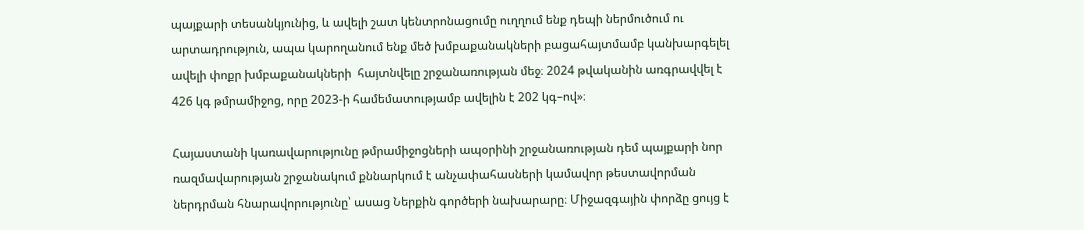պայքարի տեսանկյունից, և ավելի շատ կենտրոնացումը ուղղում ենք դեպի ներմուծում ու արտադրություն, ապա կարողանում ենք մեծ խմբաքանակների բացահայտմամբ կանխարգելել ավելի փոքր խմբաքանակների  հայտնվելը շրջանառության մեջ։ 2024 թվականին առգրավվել է 426 կգ թմրամիջոց, որը 2023-ի համեմատությամբ ավելին է 202 կգ–ով»։

Հայաստանի կառավարությունը թմրամիջոցների ապօրինի շրջանառության դեմ պայքարի նոր ռազմավարության շրջանակում քննարկում է անչափահասների կամավոր թեստավորման ներդրման հնարավորությունը՝ ասաց Ներքին գործերի նախարարը։ Միջազգային փորձը ցույց է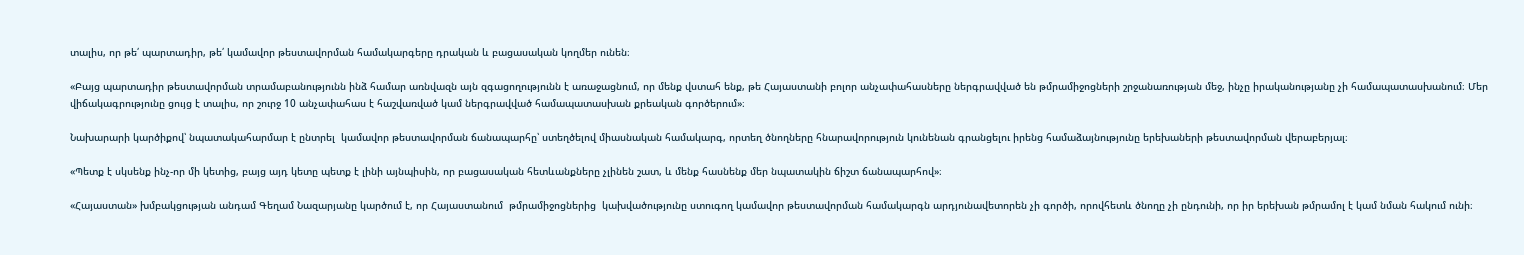տալիս, որ թե՛ պարտադիր, թե՛ կամավոր թեստավորման համակարգերը դրական և բացասական կողմեր ունեն։

«Բայց պարտադիր թեստավորման տրամաբանությունն ինձ համար առնվազն այն զգացողությունն է առաջացնում, որ մենք վստահ ենք, թե Հայաստանի բոլոր անչափահասները ներգրավված են թմրամիջոցների շրջանառության մեջ, ինչը իրականությանը չի համապատասխանում։ Մեր վիճակագրությունը ցույց է տալիս, որ շուրջ 10 անչափահաս է հաշվառված կամ ներգրավված համապատասխան քրեական գործերում»։

Նախարարի կարծիքով՝ նպատակահարմար է ընտրել  կամավոր թեստավորման ճանապարհը՝ ստեղծելով միասնական համակարգ, որտեղ ծնողները հնարավորություն կունենան գրանցելու իրենց համաձայնությունը երեխաների թեստավորման վերաբերյալ։

«Պետք է սկսենք ինչ-որ մի կետից, բայց այդ կետը պետք է լինի այնպիսին, որ բացասական հետևանքները չլինեն շատ, և մենք հասնենք մեր նպատակին ճիշտ ճանապարհով»։

«Հայաստան» խմբակցության անդամ Գեղամ Նազարյանը կարծում է, որ Հայաստանում  թմրամիջոցներից  կախվածությունը ստուգող կամավոր թեստավորման համակարգն արդյունավետորեն չի գործի, որովհետև ծնողը չի ընդունի, որ իր երեխան թմրամոլ է կամ նման հակում ունի։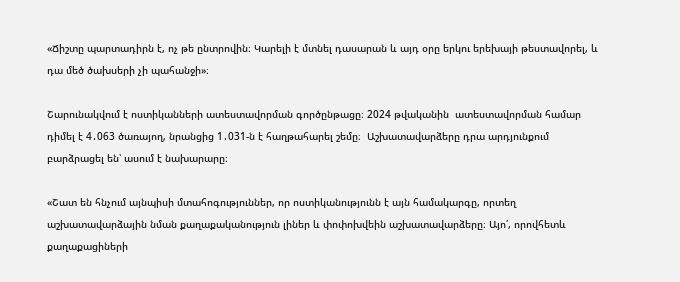«Ճիշտը պարտադիրն է, ոչ թե ընտրովին։ Կարելի է մտնել դասարան և այդ օրը երկու երեխայի թեստավորել, և դա մեծ ծախսերի չի պահանջի»։

Շարունակվում է ոստիկանների ատեստավորման գործընթացը։ 2024 թվականին  ատեստավորման համար դիմել է 4․063 ծառայող, նրանցից 1․031-ն է հաղթահարել շեմը։  Աշխատավարձերը դրա արդյունքում բարձրացել են՝ ասում է նախարարը։

«Շատ են հնչում այնպիսի մտահոգություններ, որ ոստիկանությունն է այն համակարգը, որտեղ աշխատավարձային նման քաղաքականություն լիներ և փոփոխվեին աշխատավարձերը։ Այո՛, որովհետև քաղաքացիների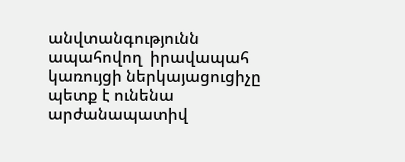անվտանգությունն ապահովող  իրավապահ կառույցի ներկայացուցիչը պետք է ունենա արժանապատիվ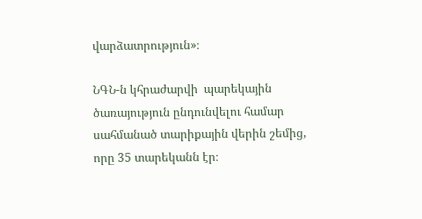վարձատրություն»։

ՆԳՆ-ն կհրաժարվի  պարեկային ծառայություն ընդունվելու համար սահմանած տարիքային վերին շեմից, որը 35 տարեկանն էր։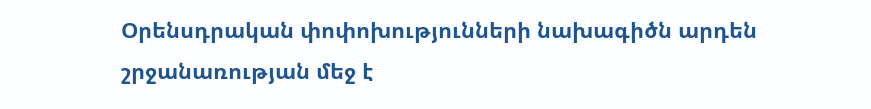Օրենսդրական փոփոխությունների նախագիծն արդեն  շրջանառության մեջ է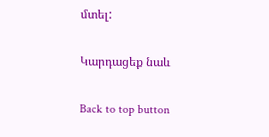մտել:

Կարդացեք նաև

Back to top button